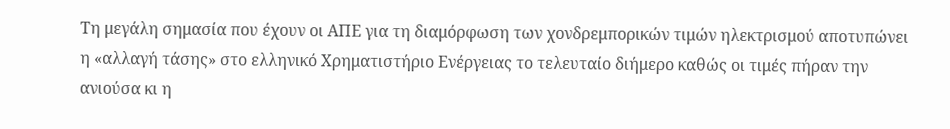Τη μεγάλη σημασία που έχουν οι ΑΠΕ για τη διαμόρφωση των χονδρεμπορικών τιμών ηλεκτρισμού αποτυπώνει η «αλλαγή τάσης» στο ελληνικό Χρηματιστήριο Ενέργειας το τελευταίο διήμερο καθώς οι τιμές πήραν την ανιούσα κι η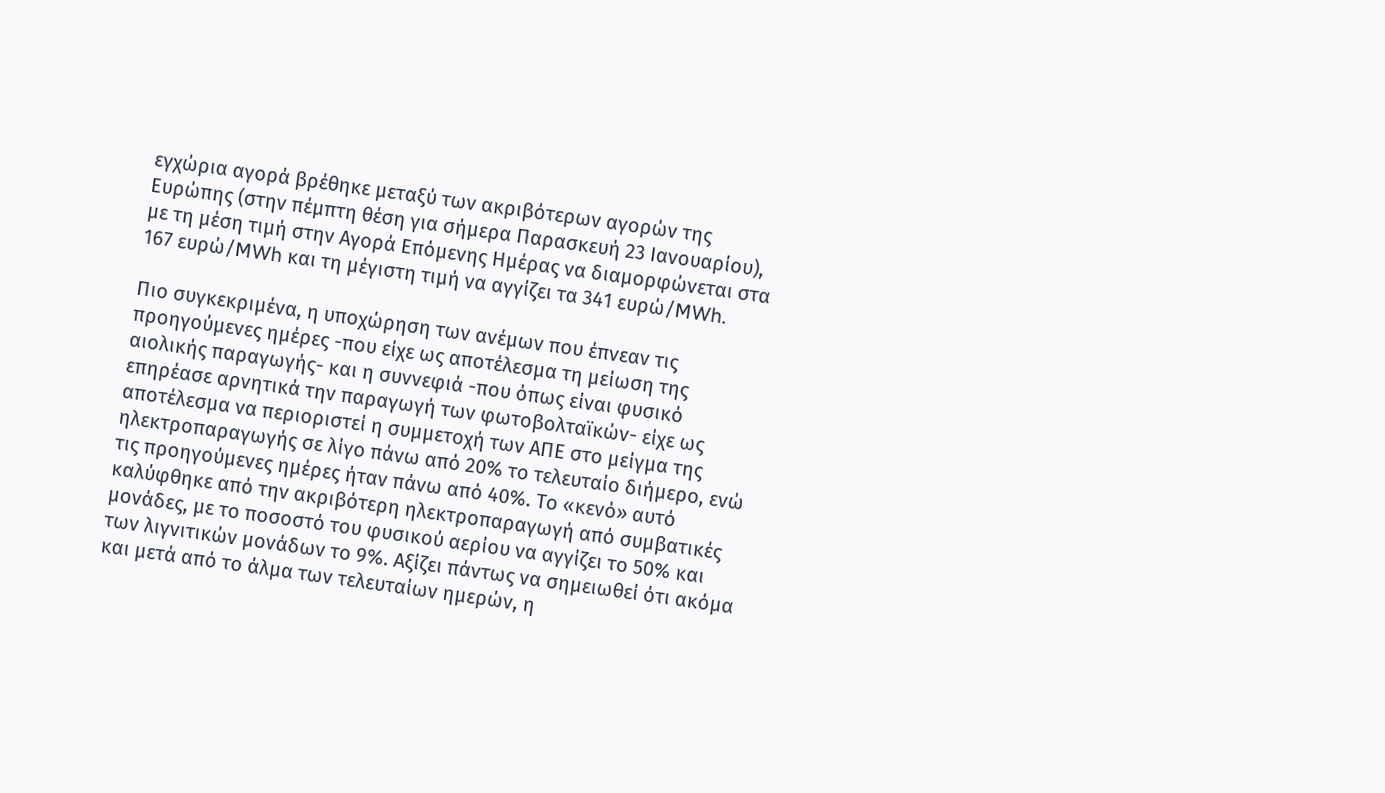εγχώρια αγορά βρέθηκε μεταξύ των ακριβότερων αγορών της Ευρώπης (στην πέμπτη θέση για σήμερα Παρασκευή 23 Ιανουαρίου), με τη μέση τιμή στην Αγορά Επόμενης Ημέρας να διαμορφώνεται στα 167 ευρώ/MWh και τη μέγιστη τιμή να αγγίζει τα 341 ευρώ/MWh.

Πιο συγκεκριμένα, η υποχώρηση των ανέμων που έπνεαν τις προηγούμενες ημέρες -που είχε ως αποτέλεσμα τη μείωση της αιολικής παραγωγής- και η συννεφιά -που όπως είναι φυσικό επηρέασε αρνητικά την παραγωγή των φωτοβολταϊκών- είχε ως αποτέλεσμα να περιοριστεί η συμμετοχή των ΑΠΕ στο μείγμα της ηλεκτροπαραγωγής σε λίγο πάνω από 20% το τελευταίο διήμερο, ενώ τις προηγούμενες ημέρες ήταν πάνω από 40%. Το «κενό» αυτό καλύφθηκε από την ακριβότερη ηλεκτροπαραγωγή από συμβατικές μονάδες, με το ποσοστό του φυσικού αερίου να αγγίζει το 50% και των λιγνιτικών μονάδων το 9%. Αξίζει πάντως να σημειωθεί ότι ακόμα και μετά από το άλμα των τελευταίων ημερών, η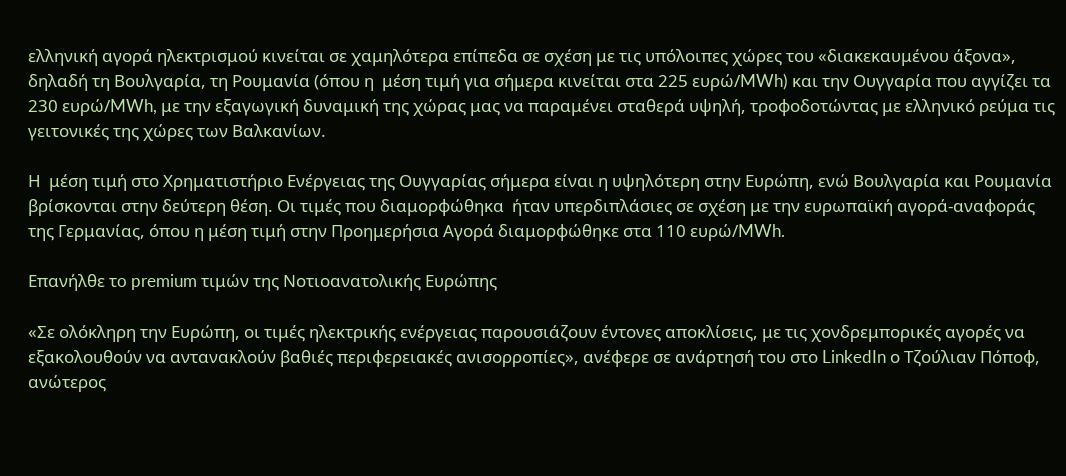ελληνική αγορά ηλεκτρισμού κινείται σε χαμηλότερα επίπεδα σε σχέση με τις υπόλοιπες χώρες του «διακεκαυμένου άξονα», δηλαδή τη Βουλγαρία, τη Ρουμανία (όπου η  μέση τιμή για σήμερα κινείται στα 225 ευρώ/MWh) και την Ουγγαρία που αγγίζει τα 230 ευρώ/MWh, με την εξαγωγική δυναμική της χώρας μας να παραμένει σταθερά υψηλή, τροφοδοτώντας με ελληνικό ρεύμα τις γειτονικές της χώρες των Βαλκανίων.

Η  μέση τιμή στο Χρηματιστήριο Ενέργειας της Ουγγαρίας σήμερα είναι η υψηλότερη στην Ευρώπη, ενώ Βουλγαρία και Ρουμανία βρίσκονται στην δεύτερη θέση. Οι τιμές που διαμορφώθηκα  ήταν υπερδιπλάσιες σε σχέση με την ευρωπαϊκή αγορά-αναφοράς της Γερμανίας, όπου η μέση τιμή στην Προημερήσια Αγορά διαμορφώθηκε στα 110 ευρώ/MWh.

Επανήλθε τo premium τιμών της Νοτιοανατολικής Ευρώπης

«Σε ολόκληρη την Ευρώπη, οι τιμές ηλεκτρικής ενέργειας παρουσιάζουν έντονες αποκλίσεις, με τις χονδρεμπορικές αγορές να εξακολουθούν να αντανακλούν βαθιές περιφερειακές ανισορροπίες», ανέφερε σε ανάρτησή του στο LinkedIn ο Τζούλιαν Πόποφ, ανώτερος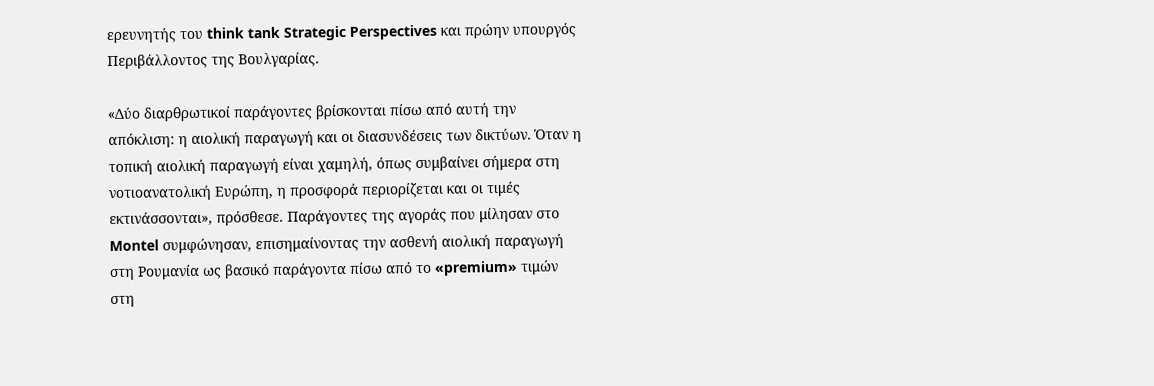ερευνητής του think tank Strategic Perspectives και πρώην υπουργός Περιβάλλοντος της Βουλγαρίας.

«Δύο διαρθρωτικοί παράγοντες βρίσκονται πίσω από αυτή την απόκλιση: η αιολική παραγωγή και οι διασυνδέσεις των δικτύων. Όταν η τοπική αιολική παραγωγή είναι χαμηλή, όπως συμβαίνει σήμερα στη νοτιοανατολική Ευρώπη, η προσφορά περιορίζεται και οι τιμές εκτινάσσονται», πρόσθεσε. Παράγοντες της αγοράς που μίλησαν στο Montel συμφώνησαν, επισημαίνοντας την ασθενή αιολική παραγωγή στη Ρουμανία ως βασικό παράγοντα πίσω από το «premium» τιμών στη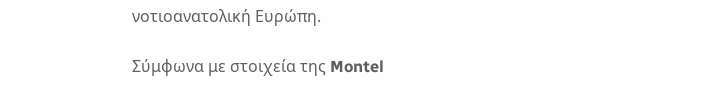νοτιοανατολική Ευρώπη.

Σύμφωνα με στοιχεία της Montel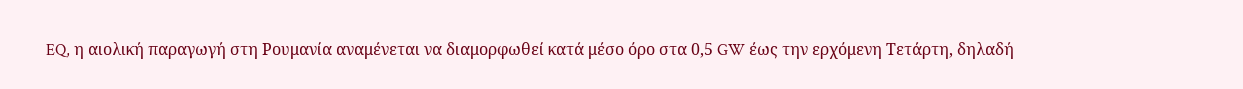EQ, η αιολική παραγωγή στη Ρουμανία αναμένεται να διαμορφωθεί κατά μέσο όρο στα 0,5 GW έως την ερχόμενη Τετάρτη, δηλαδή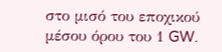στο μισό του εποχικού μέσου όρου του 1 GW.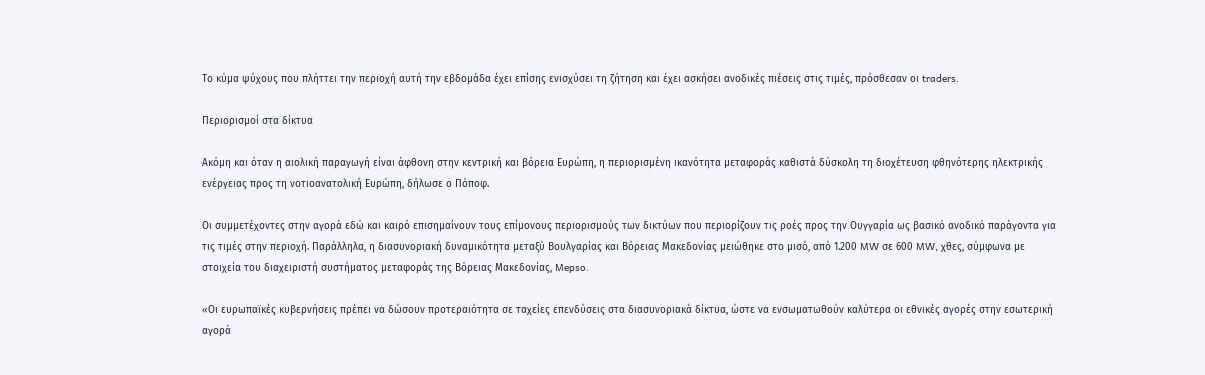Το κύμα ψύχους που πλήττει την περιοχή αυτή την εβδομάδα έχει επίσης ενισχύσει τη ζήτηση και έχει ασκήσει ανοδικές πιέσεις στις τιμές, πρόσθεσαν οι traders.

Περιορισμοί στα δίκτυα

Ακόμη και όταν η αιολική παραγωγή είναι άφθονη στην κεντρική και βόρεια Ευρώπη, η περιορισμένη ικανότητα μεταφοράς καθιστά δύσκολη τη διοχέτευση φθηνότερης ηλεκτρικής ενέργειας προς τη νοτιοανατολική Ευρώπη, δήλωσε ο Πόποφ.

Οι συμμετέχοντες στην αγορά εδώ και καιρό επισημαίνουν τους επίμονους περιορισμούς των δικτύων που περιορίζουν τις ροές προς την Ουγγαρία ως βασικό ανοδικό παράγοντα για τις τιμές στην περιοχή. Παράλληλα, η διασυνοριακή δυναμικότητα μεταξύ Βουλγαρίας και Βόρειας Μακεδονίας μειώθηκε στο μισό, από 1.200 MW σε 600 MW, χθες, σύμφωνα με στοιχεία του διαχειριστή συστήματος μεταφοράς της Βόρειας Μακεδονίας, Mepso.

«Οι ευρωπαϊκές κυβερνήσεις πρέπει να δώσουν προτεραιότητα σε ταχείες επενδύσεις στα διασυνοριακά δίκτυα, ώστε να ενσωματωθούν καλύτερα οι εθνικές αγορές στην εσωτερική αγορά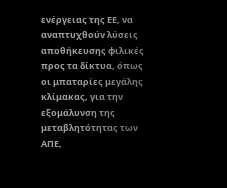ενέργειας της ΕΕ, να αναπτυχθούν λύσεις αποθήκευσης φιλικές προς τα δίκτυα, όπως οι μπαταρίες μεγάλης κλίμακας, για την εξομάλυνση της μεταβλητότητας των ΑΠΕ,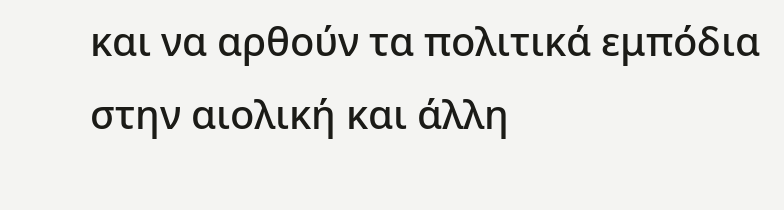και να αρθούν τα πολιτικά εμπόδια στην αιολική και άλλη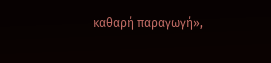καθαρή παραγωγή»,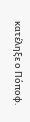κατέληξε ο Πόποφ.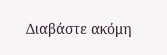Διαβάστε ακόμη